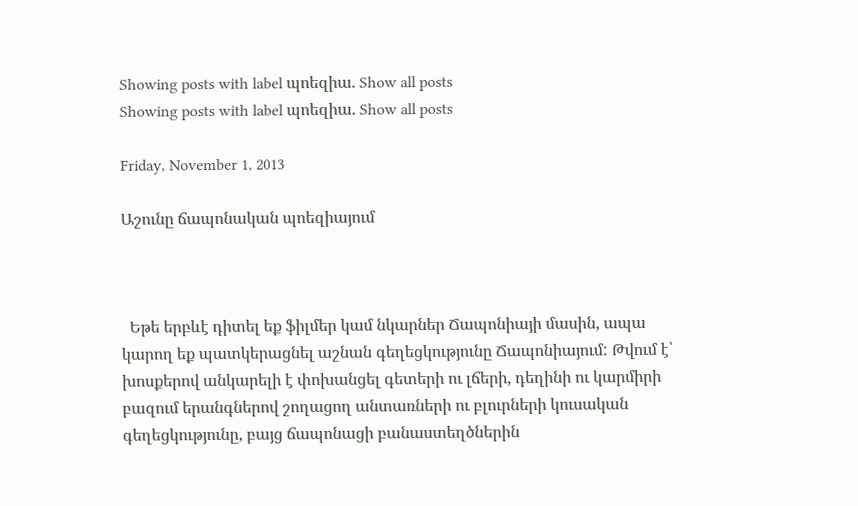Showing posts with label պոեզիա. Show all posts
Showing posts with label պոեզիա. Show all posts

Friday, November 1, 2013

Աշունը ճապոնական պոեզիայում



  Եթե երբևէ դիտել եք ֆիլմեր կամ նկարներ Ճապոնիայի մասին, ապա կարող եք պատկերացնել աշնան գեղեցկությունը Ճապոնիայում: Թվում է՝ խոսքերով անկարելի է փոխանցել գետերի ու լճերի, դեղինի ու կարմիրի բազում երանգներով շողացող անտառների ու բլուրների կուսական գեղեցկությունը, բայց ճապոնացի բանաստեղծներին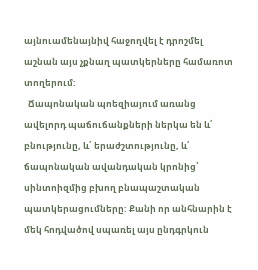այնուամենայնիվ հաջողվել է դրոշմել աշնան այս չքնաղ պատկերները համառոտ տողերում:
  Ճապոնական պոեզիայում առանց ավելորդ պաճուճանքների ներկա են և՛ բնությունը, և՛ երաժշտությունը, և՛ ճապոնական ավանդական կրոնից՝ սինտոիզմից բխող բնապաշտական պատկերացումները: Քանի որ անհնարին է մեկ հոդվածով սպառել այս ընդգրկուն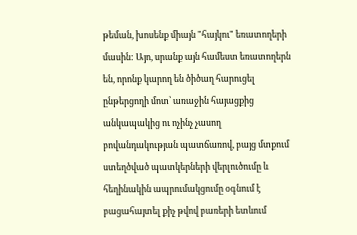թեման, խոսենք միայն "հայկու" եռատողերի մասին: Այո, սրանք այն համեստ եռատողերն են, որոնք կարող են ծիծաղ հարուցել ընթերցողի մոտ՝ առաջին հայացքից անկապակից ու ոչինչ չասող բովանդակության պատճառով, բայց մտքում ստեղծված պատկերների վերլուծումը և հեղինակին ապրումակցումը օգնում է բացահայտել քիչ թվով բառերի ետևում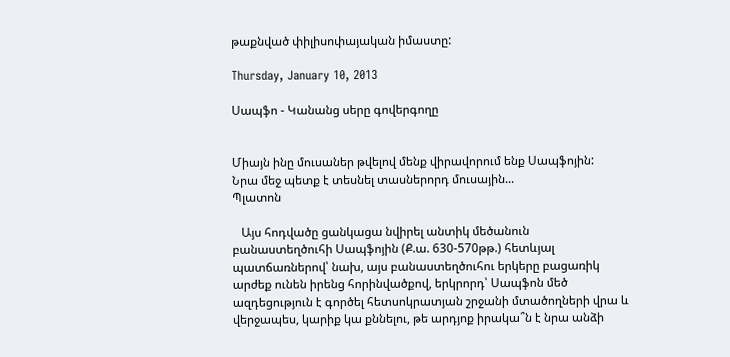թաքնված փիլիսոփայական իմաստը:

Thursday, January 10, 2013

Սապֆո - Կանանց սերը գովերգողը


Միայն ինը մուսաներ թվելով մենք վիրավորում ենք Սապֆոյին:
Նրա մեջ պետք է տեսնել տասներորդ մուսային...
Պլատոն

   Այս հոդվածը ցանկացա նվիրել անտիկ մեծանուն բանաստեղծուհի Սապֆոյին (Ք.ա. 630-570թթ.) հետևյալ պատճառներով՝ նախ, այս բանաստեղծուհու երկերը բացառիկ արժեք ունեն իրենց հորինվածքով, երկրորդ՝ Սապֆոն մեծ ազդեցություն է գործել հետսոկրատյան շրջանի մտածողների վրա և վերջապես, կարիք կա քննելու, թե արդյոք իրակա՞ն է նրա անձի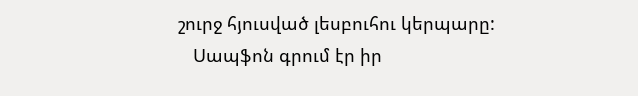շուրջ հյուսված լեսբուհու կերպարը:
   Սապֆոն գրում էր իր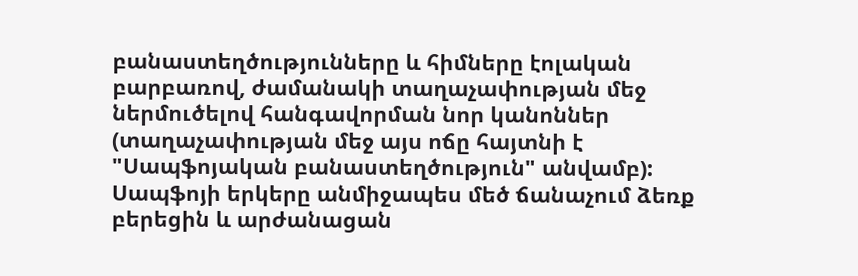բանաստեղծությունները և հիմները էոլական բարբառով, ժամանակի տաղաչափության մեջ ներմուծելով հանգավորման նոր կանոններ (տաղաչափության մեջ այս ոճը հայտնի է "Սապֆոյական բանաստեղծություն" անվամբ): Սապֆոյի երկերը անմիջապես մեծ ճանաչում ձեռք բերեցին և արժանացան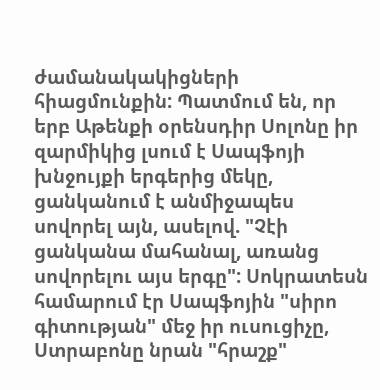ժամանակակիցների հիացմունքին: Պատմում են, որ երբ Աթենքի օրենսդիր Սոլոնը իր զարմիկից լսում է Սապֆոյի խնջույքի երգերից մեկը, ցանկանում է անմիջապես սովորել այն, ասելով. "Չէի ցանկանա մահանալ, առանց սովորելու այս երգը": Սոկրատեսն համարում էր Սապֆոյին "սիրո գիտության" մեջ իր ուսուցիչը, Ստրաբոնը նրան "հրաշք"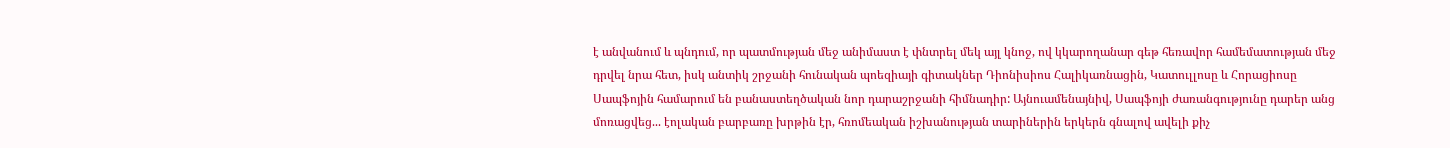է անվանում և պնդում, որ պատմության մեջ անիմաստ է փնտրել մեկ այլ կնոջ, ով կկարողանար գեթ հեռավոր համեմատության մեջ դրվել նրա հետ, իսկ անտիկ շրջանի հունական պոեզիայի գիտակներ Դիոնիսիոս Հալիկառնացին, Կատուլլոսը և Հորացիոսը Սապֆոյին համարում են բանաստեղծական նոր դարաշրջանի հիմնադիր: Այնուամենայնիվ, Սապֆոյի ժառանգությունը դարեր անց մոռացվեց... էոլական բարբառը խրթին էր, հռոմեական իշխանության տարիներին երկերն գնալով ավելի քիչ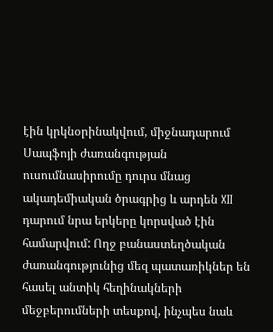էին կրկնօրինակվում, միջնադարում Սապֆոյի ժառանգության ուսումնասիրումը դուրս մնաց ակադեմիական ծրագրից և արդեն XII դարում նրա երկերը կորսված էին համարվում: Ողջ բանաստեղծական ժառանգությունից մեզ պատառիկներ են հասել անտիկ հեղինակների մեջբերումների տեսքով, ինչպես նաև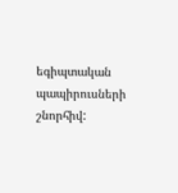եգիպտական պապիրուսների շնորհիվ: